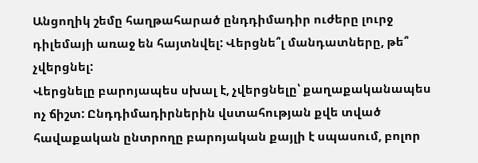Անցողիկ շեմը հաղթահարած ընդդիմադիր ուժերը լուրջ դիլեմայի առաջ են հայտնվել: Վերցնե՞լ մանդատները, թե՞ չվերցնել:
Վերցնելը բարոյապես սխալ է, չվերցնելը՝ քաղաքականապես ոչ ճիշտ: Ընդդիմադիրներին վստահության քվե տված հավաքական ընտրողը բարոյական քայլի է սպասում, բոլոր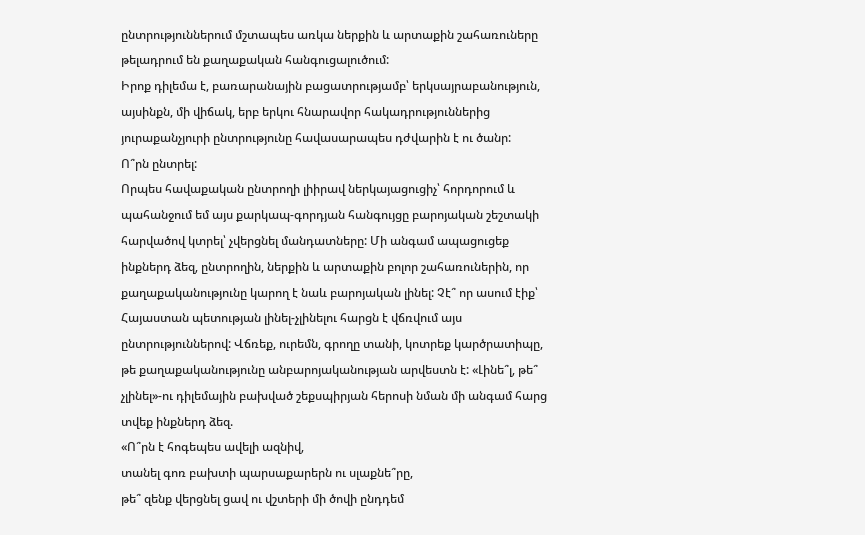ընտրություններում մշտապես առկա ներքին և արտաքին շահառուները թելադրում են քաղաքական հանգուցալուծում:
Իրոք դիլեմա է, բառարանային բացատրությամբ՝ երկսայրաբանություն, այսինքն, մի վիճակ, երբ երկու հնարավոր հակադրություններից յուրաքանչյուրի ընտրությունը հավասարապես դժվարին է ու ծանր:
Ո՞րն ընտրել:
Որպես հավաքական ընտրողի լիիրավ ներկայացուցիչ՝ հորդորում և պահանջում եմ այս քարկապ-գորդյան հանգույցը բարոյական շեշտակի հարվածով կտրել՝ չվերցնել մանդատները: Մի անգամ ապացուցեք ինքներդ ձեզ, ընտրողին, ներքին և արտաքին բոլոր շահառուներին, որ քաղաքականությունը կարող է նաև բարոյական լինել: Չէ՞ որ ասում էիք՝ Հայաստան պետության լինել-չլինելու հարցն է վճռվում այս ընտրություններով: Վճռեք, ուրեմն, գրողը տանի, կոտրեք կարծրատիպը, թե քաղաքականությունը անբարոյականության արվեստն է: «Լինե՞լ, թե՞ չլինել»-ու դիլեմային բախված շեքսպիրյան հերոսի նման մի անգամ հարց տվեք ինքներդ ձեզ.
«Ո՞րն է հոգեպես ավելի ազնիվ,
տանել գոռ բախտի պարսաքարերն ու սլաքնե՞րը,
թե՞ զենք վերցնել ցավ ու վշտերի մի ծովի ընդդեմ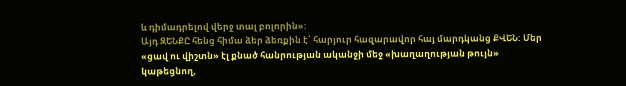և դիմադրելով վերջ տալ բոլորին»:
Այդ ԶԵՆՔԸ հենց հիմա ձեր ձեռքին է՝ հարյուր հազարավոր հայ մարդկանց ՔՎԵՆ: Մեր «ցավ ու վիշտն» էլ քնած հանրության ականջի մեջ «խաղաղության թույն» կաթեցնող,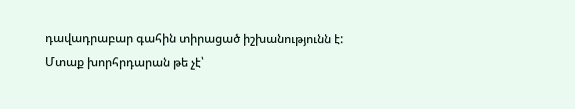դավադրաբար գահին տիրացած իշխանությունն է: Մտաք խորհրդարան թե չէ՝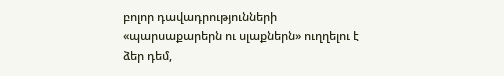բոլոր դավադրությունների «պարսաքարերն ու սլաքներն» ուղղելու է ձեր դեմ,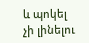և պոկել չի լինելու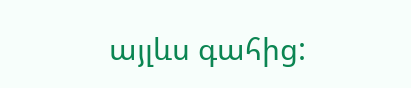այլևս գահից: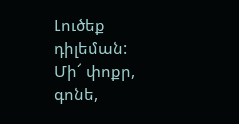Լուծեք դիլեման:
Մի՜ փոքր, գոնե,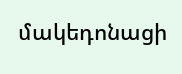մակեդոնացի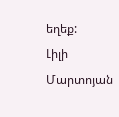եղեք:
Լիլի Մարտոյան